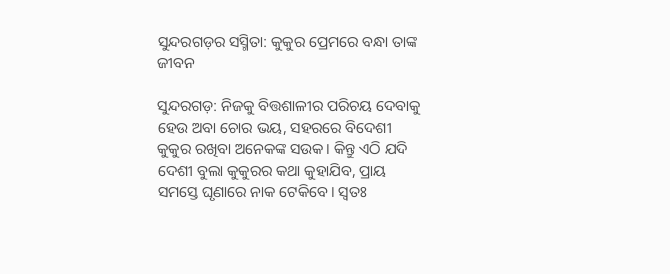ସୁନ୍ଦରଗଡ଼ର ସସ୍ମିତା: କୁକୁର ପ୍ରେମରେ ବନ୍ଧା ତାଙ୍କ ଜୀବନ

ସୁନ୍ଦରଗଡ଼: ନିଜକୁ ବିତ୍ତଶାଳୀର ପରିଚୟ ଦେବାକୁ ହେଉ ଅବା ଚୋର ଭୟ, ସହରରେ ବିଦେଶୀ କୁକୁର ରଖିବା ଅନେକଙ୍କ ସଉକ। କିନ୍ତୁ ଏଠି ଯଦି ଦେଶୀ ବୁଲା କୁକୁରର କଥା କୁହାଯିବ, ପ୍ରାୟ ସମସ୍ତେ ଘୃଣାରେ ନାକ ଟେକିବେ। ସ୍ବତଃ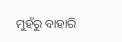ମୁହଁରୁ ବାହାରି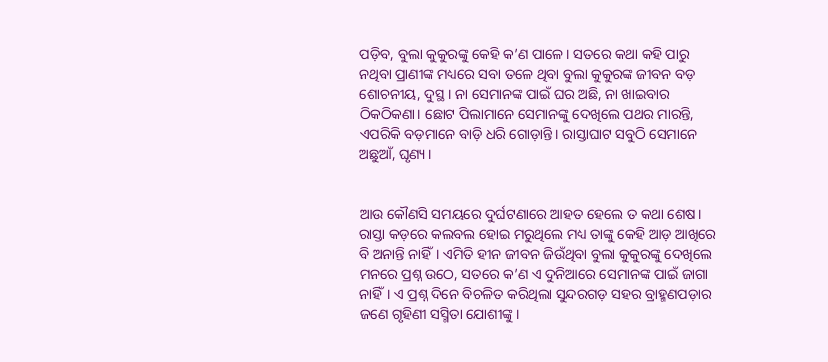ପଡ଼ିବ, ବୁଲା କୁକୁରଙ୍କୁ କେହି କ’ଣ ପାଳେ। ସତରେ କଥା କହି ପାରୁ ନଥିବା ପ୍ରାଣୀଙ୍କ ମଧ୍ୟରେ ସବା ତଳେ ଥିବା ବୁଲା କୁକୁରଙ୍କ ଜୀବନ ବଡ଼ ଶୋଚନୀୟ, ଦୁସ୍ଥ। ନା ସେମାନଙ୍କ ପାଇଁ ଘର ଅଛି, ନା ଖାଇବାର ଠିକଠିକଣା। ଛୋଟ ପିଲାମାନେ ସେମାନଙ୍କୁ ଦେଖିଲେ ପଥର ମାରନ୍ତି, ଏପରିକି ବଡ଼ମାନେ ବାଡ଼ି ଧରି ଗୋଡ଼ାନ୍ତି। ରାସ୍ତାଘାଟ ସବୁଠି ସେମାନେ ଅଛୁଆଁ, ଘୃଣ୍ୟ।


ଆଉ କୌଣସି ସମୟରେ ଦୁର୍ଘଟଣାରେ ଆହତ ହେଲେ ତ କଥା ଶେଷ। ରାସ୍ତା କଡ଼ରେ କଲବଲ ହୋଇ ମରୁଥିଲେ ମଧ୍ୟ ତାଙ୍କୁ କେହି ଆଡ଼ ଆଖିରେ ବି ଅନାନ୍ତି ନାହିଁ। ଏମିତି ହୀନ ଜୀବନ ଜିଉଁଥିବା ବୁଲା କୁକୁରଙ୍କୁ ଦେଖିଲେ ମନରେ ପ୍ରଶ୍ନ ଉଠେ, ସତରେ କ’ଣ ଏ ଦୁନିଆରେ ସେମାନଙ୍କ ପାଇଁ ଜାଗା ନାହିଁ। ଏ ପ୍ରଶ୍ନ ଦିନେ ବିଚଳିତ କରିଥିଲା ସୁନ୍ଦରଗଡ଼ ସହର ବ୍ରାହ୍ମଣପଡ଼ାର ଜଣେ ଗୃହିଣୀ ସସ୍ମିତା ଯୋଶୀଙ୍କୁ।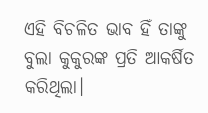ଏହି ବିଚଳିତ ଭାବ ହିଁ ତାଙ୍କୁ ବୁଲା କୁକୁରଙ୍କ ପ୍ରତି ଆକର୍ଷିତ କରିଥିଲା।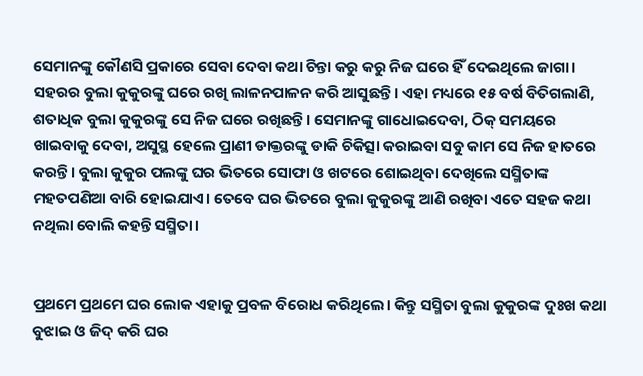ସେମାନଙ୍କୁ କୌଣସି ପ୍ରକାରେ ସେବା ଦେବା କଥା ଚିନ୍ତା କରୁ କରୁ ନିଜ ଘରେ ହିଁ ଦେଇଥିଲେ ଜାଗା। ସହରର ବୁଲା କୁକୁରଙ୍କୁ ଘରେ ରଖି ଲାଳନପାଳନ କରି ଆସୁଛନ୍ତି। ଏହା ମଧ୍ୟରେ ୧୫ ବର୍ଷ ବିତିଗଲାଣି, ଶତାଧିକ ବୁଲା କୁକୁରଙ୍କୁ ସେ ନିଜ ଘରେ ରଖିଛନ୍ତି। ସେମାନଙ୍କୁ ଗାଧୋଇଦେବା, ଠିକ୍ ସମୟରେ ଖାଇବାକୁ ଦେବା, ଅସୁସ୍ଥ ହେଲେ ପ୍ରାଣୀ ଡାକ୍ତରଙ୍କୁ ଡାକି ଚିକିତ୍ସା କରାଇବା ସବୁ କାମ ସେ ନିଜ ହାତରେ କରନ୍ତି। ବୁଲା କୁକୁର ପଲଙ୍କୁ ଘର ଭିତରେ ସୋଫା ଓ ଖଟରେ ଶୋଇଥିବା ଦେଖିଲେ ସସ୍ମିତାଙ୍କ ମହତପଣିଆ ବାରି ହୋଇଯାଏ। ତେବେ ଘର ଭିତରେ ବୁଲା କୁକୁରଙ୍କୁ ଆଣି ରଖିବା ଏତେ ସହଜ କଥା ନଥିଲା ବୋଲି କହନ୍ତି ସସ୍ମିତା।


ପ୍ରଥମେ ପ୍ରଥମେ ଘର ଲୋକ ଏହାକୁ ପ୍ରବଳ ବିରୋଧ କରିଥିଲେ। କିନ୍ତୁ ସସ୍ମିତା ବୁଲା କୁକୁରଙ୍କ ଦୁଃଖ କଥା ବୁଝାଇ ଓ ଜିଦ୍ କରି ଘର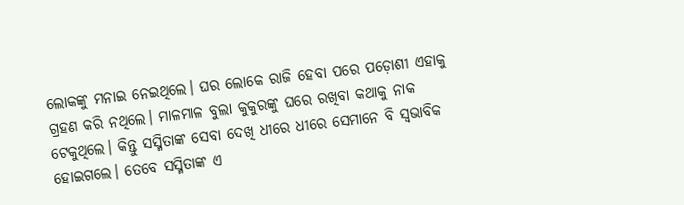ଲୋକଙ୍କୁ ମନାଇ ନେଇଥିଲେ। ଘର ଲୋକେ ରାଜି ହେବା ପରେ ପଡ଼ୋଶୀ ଏହାକୁ ଗ୍ରହଣ କରି ନଥିଲେ। ମାଳମାଳ ବୁଲା କୁକୁରଙ୍କୁ ଘରେ ରଖିବା କଥାକୁ ନାକ ଟେକୁଥିଲେ। କିନ୍ତୁ ସସ୍ମିତାଙ୍କ ସେବା ଦେଖି ଧୀରେ ଧୀରେ ସେମାନେ ବି ସ୍ବଭାବିକ ହୋଇଗଲେ। ତେବେ ସସ୍ମିତାଙ୍କ ଏ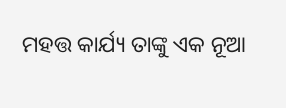ମହତ୍ତ କାର୍ଯ୍ୟ ତାଙ୍କୁ ଏକ ନୂଆ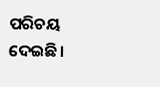ପରିଚୟ ଦେଇଛି।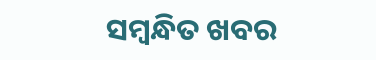ସମ୍ବନ୍ଧିତ ଖବର